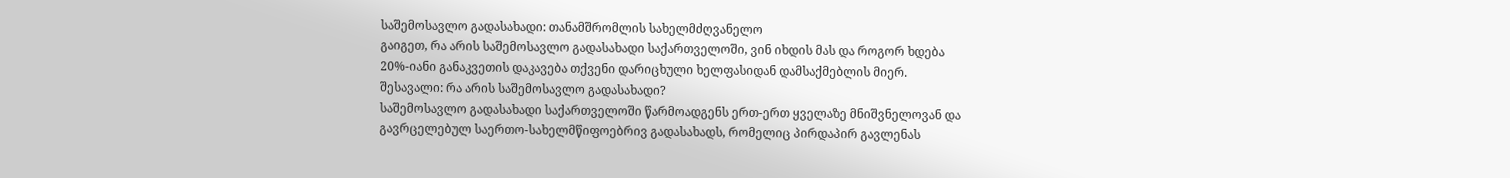საშემოსავლო გადასახადი: თანამშრომლის სახელმძღვანელო
გაიგეთ, რა არის საშემოსავლო გადასახადი საქართველოში, ვინ იხდის მას და როგორ ხდება 20%-იანი განაკვეთის დაკავება თქვენი დარიცხული ხელფასიდან დამსაქმებლის მიერ.
შესავალი: რა არის საშემოსავლო გადასახადი?
საშემოსავლო გადასახადი საქართველოში წარმოადგენს ერთ-ერთ ყველაზე მნიშვნელოვან და გავრცელებულ საერთო-სახელმწიფოებრივ გადასახადს, რომელიც პირდაპირ გავლენას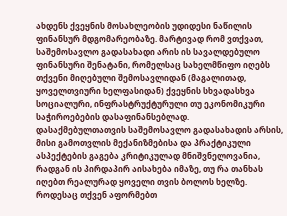ახდენს ქვეყნის მოსახლეობის უდიდესი ნაწილის ფინანსურ მდგომარეობაზე. მარტივად რომ ვთქვათ, საშემოსავლო გადასახადი არის ის სავალდებულო ფინანსური შენატანი, რომელსაც სახელმწიფო იღებს თქვენი მიღებული შემოსავლიდან (მაგალითად, ყოველთვიური ხელფასიდან) ქვეყნის სხვადასხვა სოციალური, ინფრასტრუქტურული თუ ეკონომიკური საჭიროებების დასაფინანსებლად.
დასაქმებულთათვის საშემოსავლო გადასახადის არსის, მისი გამოთვლის მექანიზმებისა და პრაქტიკული ასპექტების გაგება კრიტიკულად მნიშვნელოვანია, რადგან ის პირდაპირ აისახება იმაზე, თუ რა თანხას იღებთ რეალურად ყოველი თვის ბოლოს ხელზე. როდესაც თქვენ აფორმებთ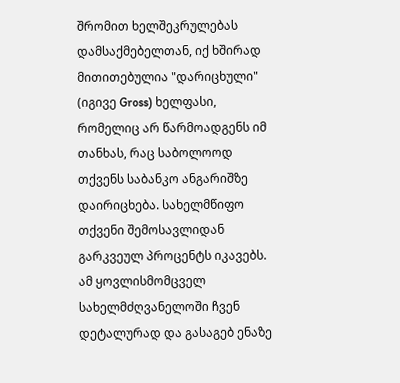შრომით ხელშეკრულებას დამსაქმებელთან, იქ ხშირად მითითებულია "დარიცხული" (იგივე Gross) ხელფასი, რომელიც არ წარმოადგენს იმ თანხას, რაც საბოლოოდ თქვენს საბანკო ანგარიშზე დაირიცხება. სახელმწიფო თქვენი შემოსავლიდან გარკვეულ პროცენტს იკავებს. ამ ყოვლისმომცველ სახელმძღვანელოში ჩვენ დეტალურად და გასაგებ ენაზე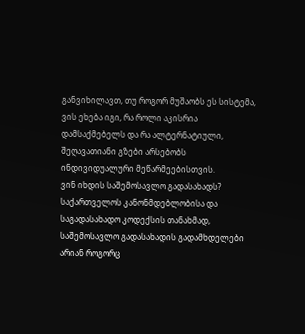განვიხილავთ, თუ როგორ მუშაობს ეს სისტემა, ვის ეხება იგი, რა როლი აკისრია დამსაქმებელს და რა ალტერნატიული, შეღავათიანი გზები არსებობს ინდივიდუალური მეწარმეებისთვის.
ვინ იხდის საშემოსავლო გადასახადს?
საქართველოს კანონმდებლობისა და საგადასახადო კოდექსის თანახმად, საშემოსავლო გადასახადის გადამხდელები არიან როგორც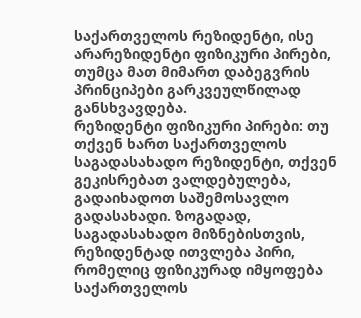საქართველოს რეზიდენტი, ისე არარეზიდენტი ფიზიკური პირები, თუმცა მათ მიმართ დაბეგვრის პრინციპები გარკვეულწილად განსხვავდება.
რეზიდენტი ფიზიკური პირები: თუ თქვენ ხართ საქართველოს საგადასახადო რეზიდენტი, თქვენ გეკისრებათ ვალდებულება, გადაიხადოთ საშემოსავლო გადასახადი. ზოგადად, საგადასახადო მიზნებისთვის, რეზიდენტად ითვლება პირი, რომელიც ფიზიკურად იმყოფება საქართველოს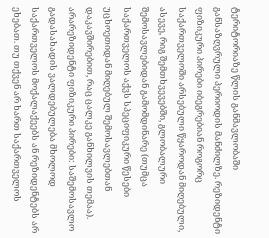ტერიტორიაზე წლის განმავლობაში განსაზღვრული პერიოდის მანძილზე. რეზიდენტი ფიზიკური პირები იბეგრებიან როგორც საქართველოში არსებული წყაროდან მიღებული, ასევე, რიგ შემთხვევებში, გლობალური შემოსავლებიდან გამომდინარე (თუმცა საქართველოს აქვს სპეციფიკური წესები უცხოეთიდან მიღებულ შემოსავლებთან დაკავშირებით, რაც ცალკე განხილვის თემაა).
არარეზიდენტი ფიზიკური პირები: საშემოსავლო გადასახადის ვალდებულება მხოლოდ საქართველოს მოქალაქეებს ან რეზიდენტებს არ ეხებათ. თუ თქვენ არ ხართ საქართველოს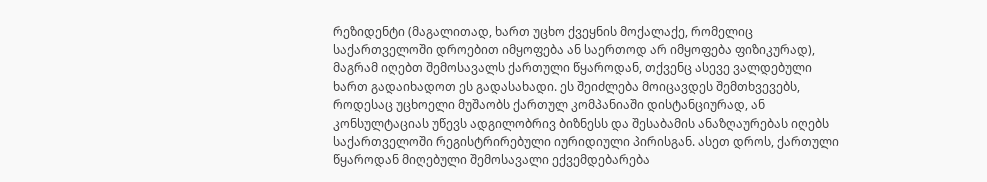რეზიდენტი (მაგალითად, ხართ უცხო ქვეყნის მოქალაქე, რომელიც საქართველოში დროებით იმყოფება ან საერთოდ არ იმყოფება ფიზიკურად), მაგრამ იღებთ შემოსავალს ქართული წყაროდან, თქვენც ასევე ვალდებული ხართ გადაიხადოთ ეს გადასახადი. ეს შეიძლება მოიცავდეს შემთხვევებს, როდესაც უცხოელი მუშაობს ქართულ კომპანიაში დისტანციურად, ან კონსულტაციას უწევს ადგილობრივ ბიზნესს და შესაბამის ანაზღაურებას იღებს საქართველოში რეგისტრირებული იურიდიული პირისგან. ასეთ დროს, ქართული წყაროდან მიღებული შემოსავალი ექვემდებარება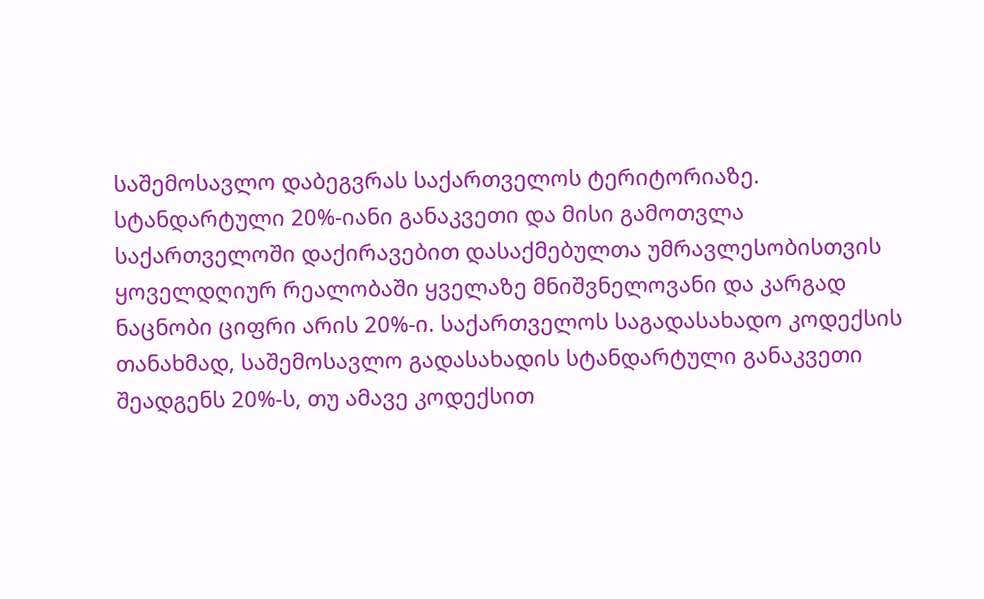საშემოსავლო დაბეგვრას საქართველოს ტერიტორიაზე.
სტანდარტული 20%-იანი განაკვეთი და მისი გამოთვლა
საქართველოში დაქირავებით დასაქმებულთა უმრავლესობისთვის ყოველდღიურ რეალობაში ყველაზე მნიშვნელოვანი და კარგად ნაცნობი ციფრი არის 20%-ი. საქართველოს საგადასახადო კოდექსის თანახმად, საშემოსავლო გადასახადის სტანდარტული განაკვეთი შეადგენს 20%-ს, თუ ამავე კოდექსით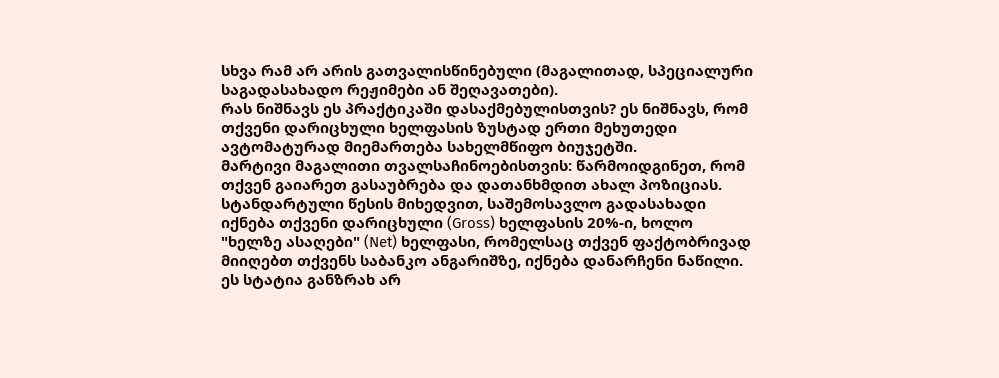სხვა რამ არ არის გათვალისწინებული (მაგალითად, სპეციალური საგადასახადო რეჟიმები ან შეღავათები).
რას ნიშნავს ეს პრაქტიკაში დასაქმებულისთვის? ეს ნიშნავს, რომ თქვენი დარიცხული ხელფასის ზუსტად ერთი მეხუთედი ავტომატურად მიემართება სახელმწიფო ბიუჯეტში.
მარტივი მაგალითი თვალსაჩინოებისთვის: წარმოიდგინეთ, რომ თქვენ გაიარეთ გასაუბრება და დათანხმდით ახალ პოზიციას. სტანდარტული წესის მიხედვით, საშემოსავლო გადასახადი იქნება თქვენი დარიცხული (Gross) ხელფასის 20%-ი, ხოლო "ხელზე ასაღები" (Net) ხელფასი, რომელსაც თქვენ ფაქტობრივად მიიღებთ თქვენს საბანკო ანგარიშზე, იქნება დანარჩენი ნაწილი. ეს სტატია განზრახ არ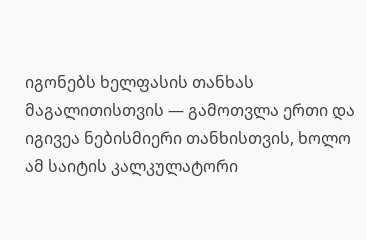იგონებს ხელფასის თანხას მაგალითისთვის — გამოთვლა ერთი და იგივეა ნებისმიერი თანხისთვის, ხოლო ამ საიტის კალკულატორი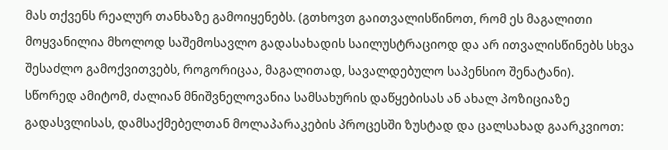მას თქვენს რეალურ თანხაზე გამოიყენებს. (გთხოვთ გაითვალისწინოთ, რომ ეს მაგალითი მოყვანილია მხოლოდ საშემოსავლო გადასახადის საილუსტრაციოდ და არ ითვალისწინებს სხვა შესაძლო გამოქვითვებს, როგორიცაა, მაგალითად, სავალდებულო საპენსიო შენატანი).
სწორედ ამიტომ, ძალიან მნიშვნელოვანია სამსახურის დაწყებისას ან ახალ პოზიციაზე გადასვლისას, დამსაქმებელთან მოლაპარაკების პროცესში ზუსტად და ცალსახად გაარკვიოთ: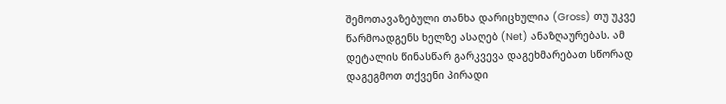შემოთავაზებული თანხა დარიცხულია (Gross) თუ უკვე წარმოადგენს ხელზე ასაღებ (Net) ანაზღაურებას. ამ დეტალის წინასწარ გარკვევა დაგეხმარებათ სწორად დაგეგმოთ თქვენი პირადი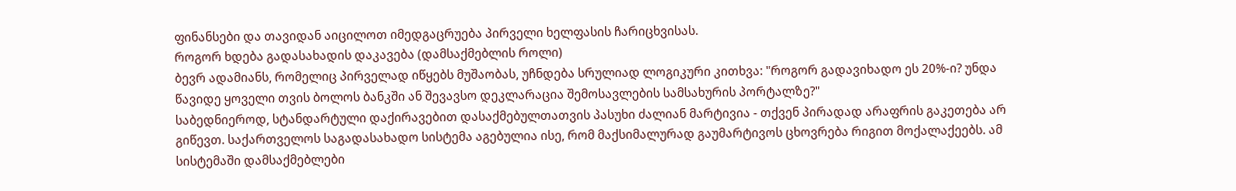ფინანსები და თავიდან აიცილოთ იმედგაცრუება პირველი ხელფასის ჩარიცხვისას.
როგორ ხდება გადასახადის დაკავება (დამსაქმებლის როლი)
ბევრ ადამიანს, რომელიც პირველად იწყებს მუშაობას, უჩნდება სრულიად ლოგიკური კითხვა: "როგორ გადავიხადო ეს 20%-ი? უნდა წავიდე ყოველი თვის ბოლოს ბანკში ან შევავსო დეკლარაცია შემოსავლების სამსახურის პორტალზე?"
საბედნიეროდ, სტანდარტული დაქირავებით დასაქმებულთათვის პასუხი ძალიან მარტივია - თქვენ პირადად არაფრის გაკეთება არ გიწევთ. საქართველოს საგადასახადო სისტემა აგებულია ისე, რომ მაქსიმალურად გაუმარტივოს ცხოვრება რიგით მოქალაქეებს. ამ სისტემაში დამსაქმებლები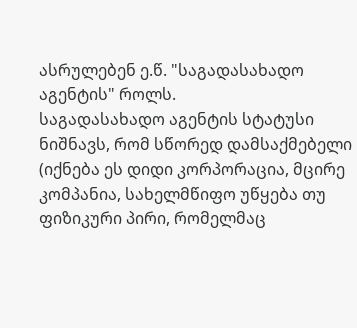ასრულებენ ე.წ. "საგადასახადო აგენტის" როლს.
საგადასახადო აგენტის სტატუსი ნიშნავს, რომ სწორედ დამსაქმებელი (იქნება ეს დიდი კორპორაცია, მცირე კომპანია, სახელმწიფო უწყება თუ ფიზიკური პირი, რომელმაც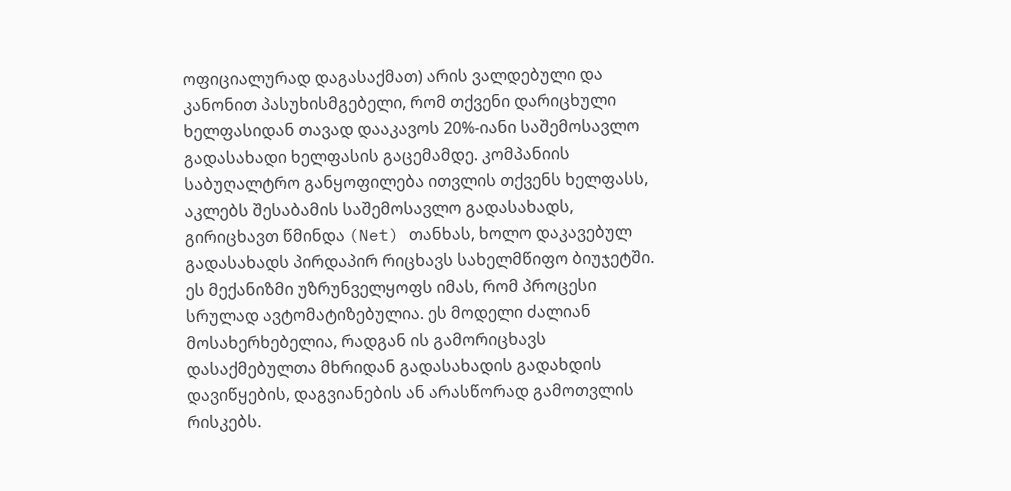ოფიციალურად დაგასაქმათ) არის ვალდებული და კანონით პასუხისმგებელი, რომ თქვენი დარიცხული ხელფასიდან თავად დააკავოს 20%-იანი საშემოსავლო გადასახადი ხელფასის გაცემამდე. კომპანიის საბუღალტრო განყოფილება ითვლის თქვენს ხელფასს, აკლებს შესაბამის საშემოსავლო გადასახადს, გირიცხავთ წმინდა (Net) თანხას, ხოლო დაკავებულ გადასახადს პირდაპირ რიცხავს სახელმწიფო ბიუჯეტში.
ეს მექანიზმი უზრუნველყოფს იმას, რომ პროცესი სრულად ავტომატიზებულია. ეს მოდელი ძალიან მოსახერხებელია, რადგან ის გამორიცხავს დასაქმებულთა მხრიდან გადასახადის გადახდის დავიწყების, დაგვიანების ან არასწორად გამოთვლის რისკებს.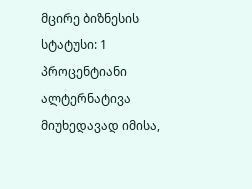მცირე ბიზნესის სტატუსი: 1 პროცენტიანი ალტერნატივა
მიუხედავად იმისა,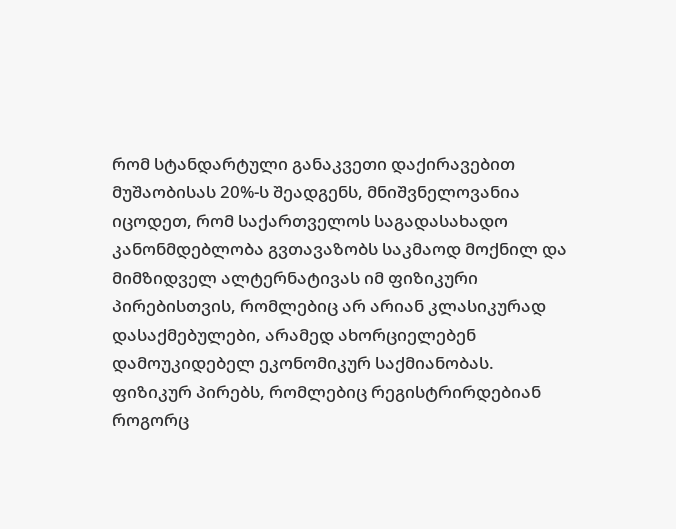რომ სტანდარტული განაკვეთი დაქირავებით მუშაობისას 20%-ს შეადგენს, მნიშვნელოვანია იცოდეთ, რომ საქართველოს საგადასახადო კანონმდებლობა გვთავაზობს საკმაოდ მოქნილ და მიმზიდველ ალტერნატივას იმ ფიზიკური პირებისთვის, რომლებიც არ არიან კლასიკურად დასაქმებულები, არამედ ახორციელებენ დამოუკიდებელ ეკონომიკურ საქმიანობას.
ფიზიკურ პირებს, რომლებიც რეგისტრირდებიან როგორც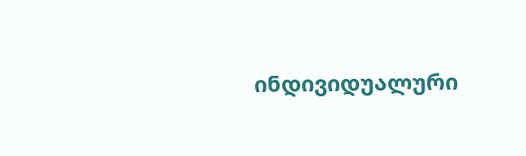ინდივიდუალური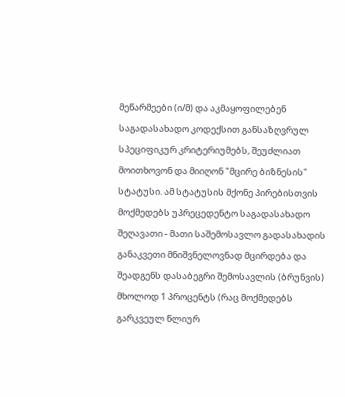მეწარმეები (ი/მ) და აკმაყოფილებენ საგადასახადო კოდექსით განსაზღვრულ სპეციფიკურ კრიტერიუმებს, შეუძლიათ მოითხოვონ და მიიღონ "მცირე ბიზნესის" სტატუსი. ამ სტატუსის მქონე პირებისთვის მოქმედებს უპრეცედენტო საგადასახადო შეღავათი - მათი საშემოსავლო გადასახადის განაკვეთი მნიშვნელოვნად მცირდება და შეადგენს დასაბეგრი შემოსავლის (ბრუნვის) მხოლოდ 1 პროცენტს (რაც მოქმედებს გარკვეულ წლიურ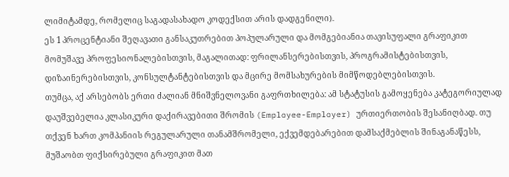ლიმიტამდე, რომელიც საგადასახადო კოდექსით არის დადგენილი).
ეს 1 პროცენტიანი შეღავათი განსაკუთრებით პოპულარული და მომგებიანია თავისუფალი გრაფიკით მომუშავე პროფესიონალებისთვის, მაგალითად: ფრილანსერებისთვის, პროგრამისტებისთვის, დიზაინერებისთვის, კონსულტანტებისთვის და მცირე მომსახურების მიმწოდებლებისთვის.
თუმცა, აქ არსებობს ერთი ძალიან მნიშვნელოვანი გაფრთხილება: ამ სტატუსის გამოყენება კატეგორიულად დაუშვებელია კლასიკური დაქირავებითი შრომის (Employee-Employer) ურთიერთობის შესანიღბად. თუ თქვენ ხართ კომპანიის რეგულარული თანამშრომელი, ექვემდებარებით დამსაქმებლის შინაგანაწესს, მუშაობთ ფიქსირებული გრაფიკით მათ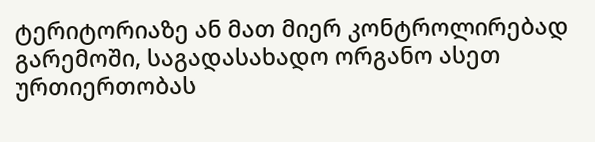ტერიტორიაზე ან მათ მიერ კონტროლირებად გარემოში, საგადასახადო ორგანო ასეთ ურთიერთობას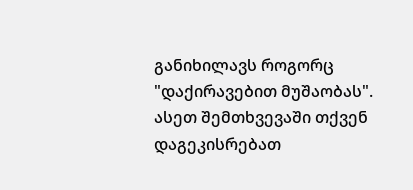განიხილავს როგორც "დაქირავებით მუშაობას". ასეთ შემთხვევაში თქვენ დაგეკისრებათ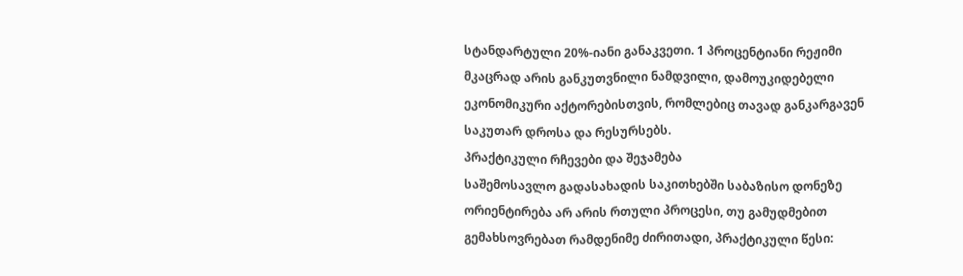სტანდარტული 20%-იანი განაკვეთი. 1 პროცენტიანი რეჟიმი მკაცრად არის განკუთვნილი ნამდვილი, დამოუკიდებელი ეკონომიკური აქტორებისთვის, რომლებიც თავად განკარგავენ საკუთარ დროსა და რესურსებს.
პრაქტიკული რჩევები და შეჯამება
საშემოსავლო გადასახადის საკითხებში საბაზისო დონეზე ორიენტირება არ არის რთული პროცესი, თუ გამუდმებით გემახსოვრებათ რამდენიმე ძირითადი, პრაქტიკული წესი: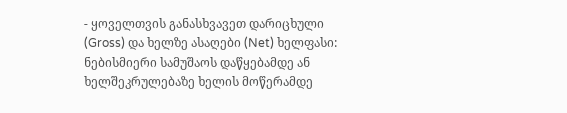- ყოველთვის განასხვავეთ დარიცხული (Gross) და ხელზე ასაღები (Net) ხელფასი: ნებისმიერი სამუშაოს დაწყებამდე ან ხელშეკრულებაზე ხელის მოწერამდე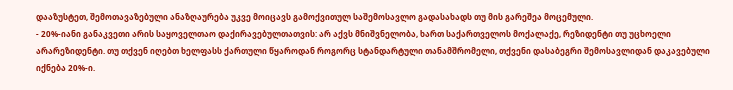დააზუსტეთ, შემოთავაზებული ანაზღაურება უკვე მოიცავს გამოქვითულ საშემოსავლო გადასახადს თუ მის გარეშეა მოცემული.
- 20%-იანი განაკვეთი არის საყოველთაო დაქირავებულთათვის: არ აქვს მნიშვნელობა, ხართ საქართველოს მოქალაქე, რეზიდენტი თუ უცხოელი არარეზიდენტი. თუ თქვენ იღებთ ხელფასს ქართული წყაროდან როგორც სტანდარტული თანამშრომელი, თქვენი დასაბეგრი შემოსავლიდან დაკავებული იქნება 20%-ი.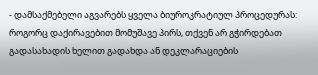- დამსაქმებელი აგვარებს ყველა ბიუროკრატიულ პროცედურას: როგორც დაქირავებით მომუშავე პირს, თქვენ არ გჭირდებათ გადასახადის ხელით გადახდა ან დეკლარაციების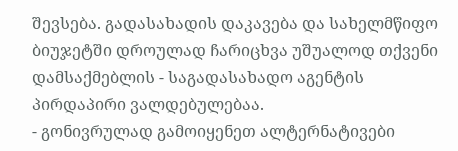შევსება. გადასახადის დაკავება და სახელმწიფო ბიუჯეტში დროულად ჩარიცხვა უშუალოდ თქვენი დამსაქმებლის - საგადასახადო აგენტის პირდაპირი ვალდებულებაა.
- გონივრულად გამოიყენეთ ალტერნატივები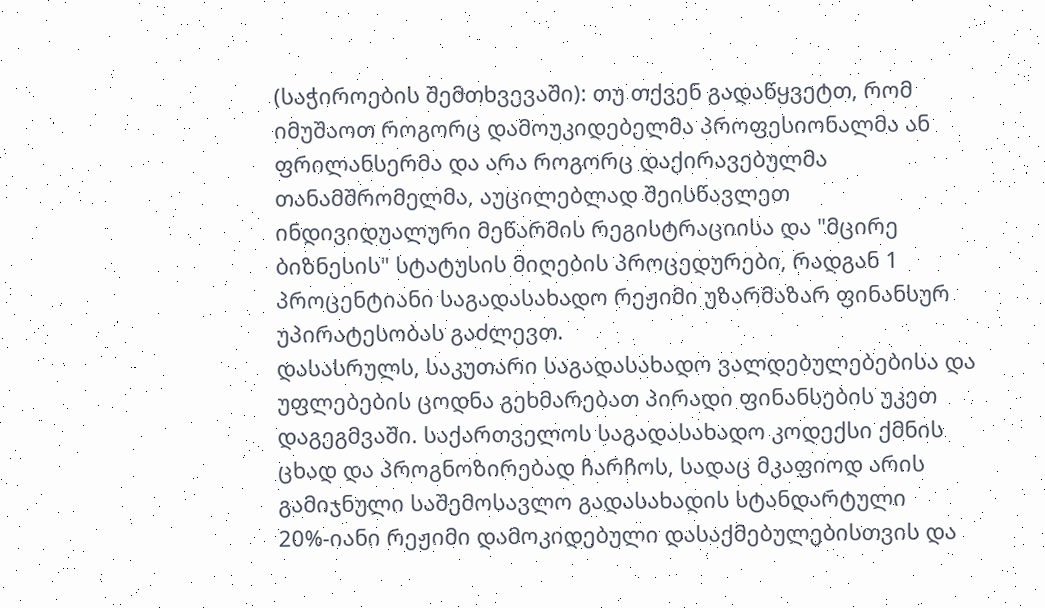(საჭიროების შემთხვევაში): თუ თქვენ გადაწყვეტთ, რომ იმუშაოთ როგორც დამოუკიდებელმა პროფესიონალმა ან ფრილანსერმა და არა როგორც დაქირავებულმა თანამშრომელმა, აუცილებლად შეისწავლეთ ინდივიდუალური მეწარმის რეგისტრაციისა და "მცირე ბიზნესის" სტატუსის მიღების პროცედურები, რადგან 1 პროცენტიანი საგადასახადო რეჟიმი უზარმაზარ ფინანსურ უპირატესობას გაძლევთ.
დასასრულს, საკუთარი საგადასახადო ვალდებულებებისა და უფლებების ცოდნა გეხმარებათ პირადი ფინანსების უკეთ დაგეგმვაში. საქართველოს საგადასახადო კოდექსი ქმნის ცხად და პროგნოზირებად ჩარჩოს, სადაც მკაფიოდ არის გამიჯნული საშემოსავლო გადასახადის სტანდარტული 20%-იანი რეჟიმი დამოკიდებული დასაქმებულებისთვის და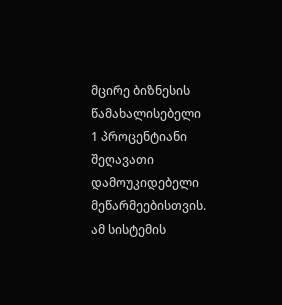მცირე ბიზნესის წამახალისებელი 1 პროცენტიანი შეღავათი დამოუკიდებელი მეწარმეებისთვის. ამ სისტემის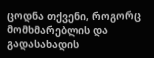ცოდნა თქვენი, როგორც მომხმარებლის და გადასახადის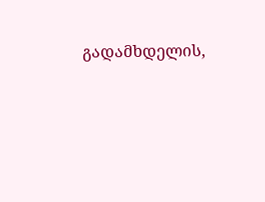გადამხდელის,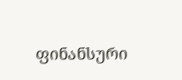ფინანსური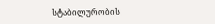სტაბილურობის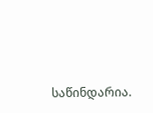საწინდარია.